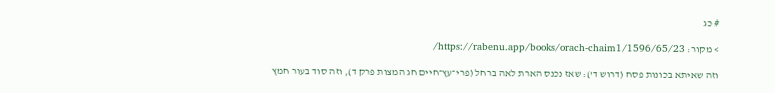# כג

> מקור: https://rabenu.app/books/orach-chaim1/1596/65/23/

וזה שאיתא בכונות פסח (דרוש ד'): שאז נכנס הארת לאה ברחל (פרי־עץ־חיים חג המצות פרק ד), וזה סוד בעור חמץ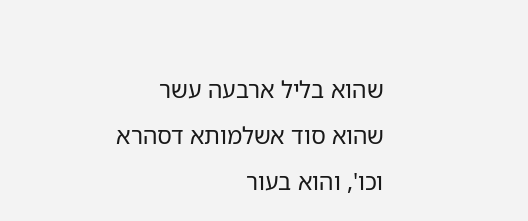שהוא בליל ארבעה עשר שהוא סוד אשלמותא דסהרא וכו', והוא בעור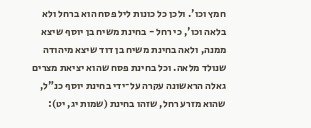חמץ וכו'. ולכן כל כונות ליל פסח הוא ברחל ולא בלאה וכו', כי רחל - בחינת משיח בן יוסף שיצא ממנה, ולאה בחינת משיח בן דוד שיצא מיהודה שנולד מלאה. וכל בחינת פסח שהוא יציאת מצרים גאלה הראשונה עקרה על־ידי בחינת יוסף כנ"ל, שהוא מזרע רחל, שזהו בחינת (שמות יג, יט):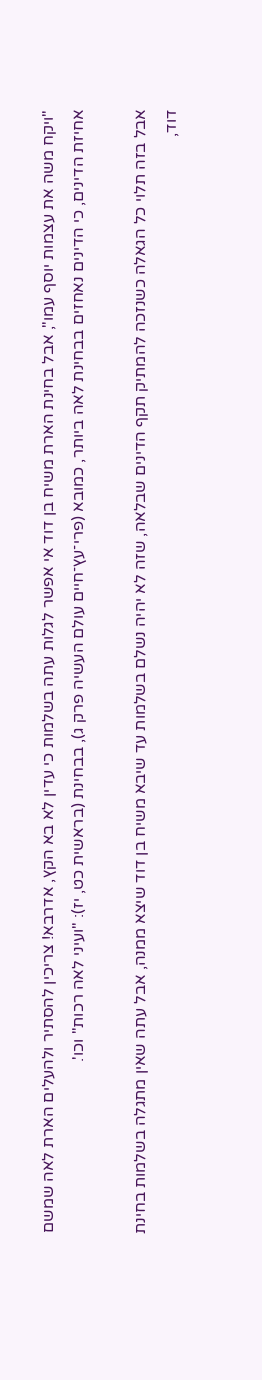"ויקח משה את עצמות יוסף עמו", אבל בחינת הארת משיח בן דוד אי אפשר לגלות עתה בשלמות כי עדין לא בא הקץ, אדרבא! צריכין להסתיר ולהעלים הארת לאה שמשם אחיזת הדינים, כי הדינים נאחזים בבחינת לאה ביותר, כמובא (פרי־עץ־חיים עולם העשיה פרק ג), בבחינת (בראשית כט, יז): "ועיני לאה רכות" וכו'.

אבל בזה תלוי כל הגאלה כשנזכה להמתיק תקף הדינים שבלאה, שזה לא יהיה נשלם בשלמות עד שיבא משיח בן דוד שיצא ממנה, אבל עתה שאין מתגלה בשלמות בחינת דוד,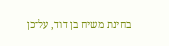בחינת משיח בן דוד, על־כן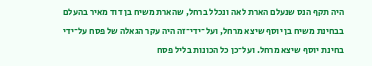היה תקף הנס שנעלם הארת לאה ונכלל ברחל, שהארת משיח בן דוד מאיר בהעלם בבחינת משיח בן יוסף שיצא מרחל, ועל־ידי־זה היה עקר הגאלה של פסח על־ידי בחינת יוסף שיצא מרחל. ועל־כן כל הכונות בליל פסח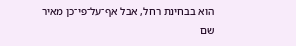הוא בבחינת רחל, אבל אף־על־פי־כן מאיר שם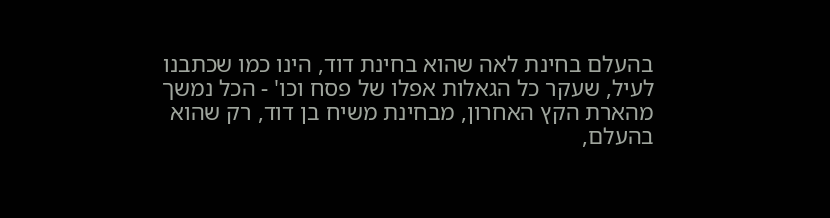בהעלם בחינת לאה שהוא בחינת דוד, הינו כמו שכתבנו לעיל, שעקר כל הגאלות אפלו של פסח וכו' - הכל נמשך מהארת הקץ האחרון, מבחינת משיח בן דוד, רק שהוא בהעלם,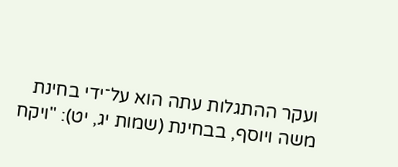ועקר ההתגלות עתה הוא על־ידי בחינת משה ויוסף, בבחינת (שמות יג, יט): "ויקח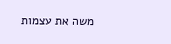משה את עצמות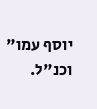יוסף עמו" וכנ"ל.